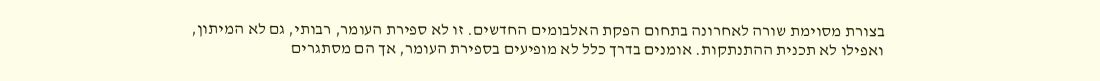בצורת מסוימת שורה לאחרונה בתחום הפקת האלבומים החדשים. זו לא ספירת העומר, רבותי, גם לא המיתון, ואפילו לא תכנית ההתנתקות. אומנים בדרך כלל לא מופיעים בספירת העומר, אך הם מסתגרים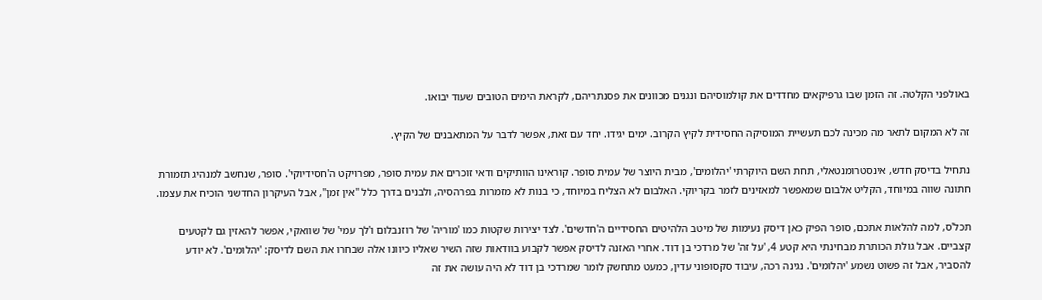באולפני הקלטה. זה הזמן שבו גרפיקאים מחדדים את קולמוסיהם ונגנים מכוונים את פסנתריהם, לקראת הימים הטובים שעוד יבואו.

זה לא המקום לתאר מה מכינה לכם תעשיית המוסיקה החסידית לקיץ הקרוב. ימים יגידו. יחד עם זאת, אפשר לדבר על המתאבנים של הקיץ.

נתחיל בדיסק חדש, אינסטרומנטאלי, תחת השם היוקרתי 'יהלומים', מבית היוצר של עמית סופר. קוראינו הוותיקים ודאי זוכרים את עמית סופר, מפרויקט ה'חסידיוקי'. סופר, שנחשב למנהיג תזמורת חתונה שווה במיוחד, הקליט אלבום שמאפשר למאזינים לזמר בקריוקי. האלבום לא הצליח במיוחד, כי בנות לא מזמרות בפרהסיה, ולבנים בדרך כלל "אין זמן", אבל העיקרון החדשני הוכיח את עצמו.

תכל'ס, למה להלאות אתכם, סופר הפיק כאן דיסק נעימות של מיטב הלהיטים החסידיים ה'חדשים'. לצד יצירות שקטות כמו 'מוריה' של רוזנבלום ו'לך עמי' של שוואקי, אפשר להאזין גם לקטעים קצביים. אבל גולת הכותרת מבחינתי היא קטע 4, 'על זה' של מרדכי בן דוד. אחרי האזנה לדיסק אפשר לקבוע בוודאות שזה השיר שאליו כיוונו אלה שבחרו את השם לדיסק: 'יהלומים'. לא יודע להסביר, אבל זה פשוט נשמע 'יהלומים'. נגינה רכה, עיבוד סקסופוני עדין, כמעט מתחשק לומר שמרדכי בן דוד לא היה עושה את זה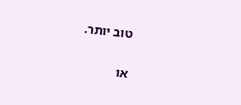טוב יותר.

או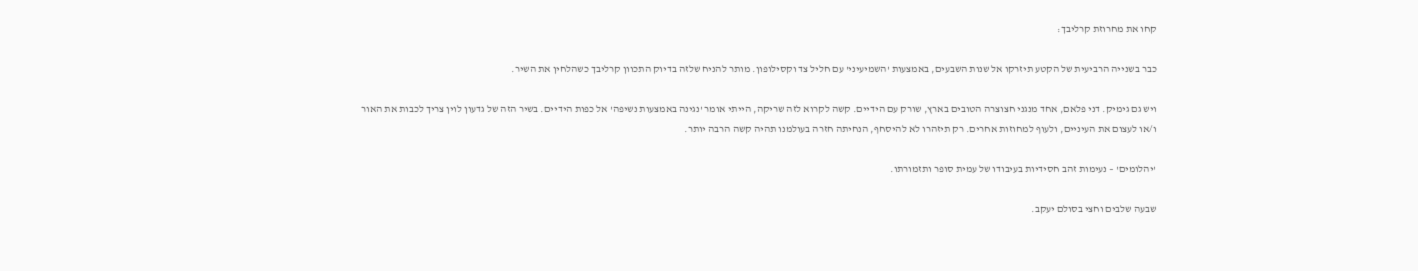קחו את מחרוזת קרליבך:

כבר בשנייה הרביעית של הקטע תיזרקו אל שנות השבעים, באמצעות 'השמיעיני' עם חליל צד וקסילופון. מותר להניח שלזה בדיוק התכוון קרליבך כשהלחין את השיר.

ויש גם גימיק. דני פלאם, אחד מנגני חצוצרה הטובים בארץ, שורק עם הידיים. קשה לקרוא לזה שריקה, הייתי אומר 'נגינה באמצעות נשיפה' אל כפות הידיים. בשיר הזה של גדעון לוין צריך לכבות את האור ו/או לעצום את העיניים, ולעוף למחוזות אחרים. רק תיזהרו לא להיסחף, הנחיתה חזרה בעולמנו תהיה קשה הרבה יותר.

'יהלומים' – נעימות זהב חסידיות בעיבודו של עמית סופר ותזמורתו.

שבעה שלבים וחצי בסולם יעקב.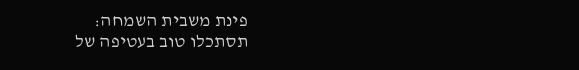פינת משבית השמחה:
תסתכלו טוב בעטיפה של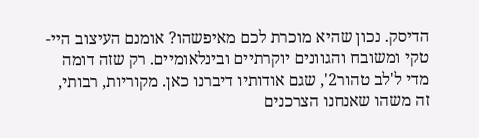הדיסק. נכון שהיא מוכרת לכם מאיפשהו? אומנם העיצוב היי-טקי ומשובח והגוונים יוקרתיים ובינלאומיים. רק שזה דומה מדי ל'לב טהור2', שגם אודותיו דיברנו כאן. מקוריות, רבותי, זה משהו שאנחנו הצרכנים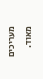מעריכים מאוד.